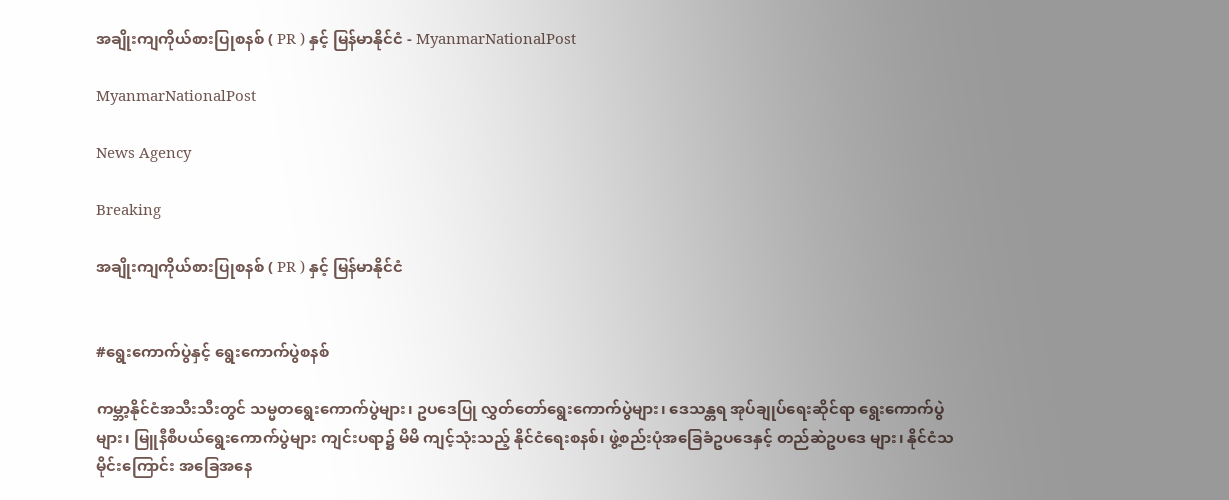အချိုးကျကိုယ်စားပြုစနစ် ( PR ) နှင့် မြန်မာနိုင်ငံ - MyanmarNationalPost

MyanmarNationalPost

News Agency

Breaking

အချိုးကျကိုယ်စားပြုစနစ် ( PR ) နှင့် မြန်မာနိုင်ငံ


#ရွေးကောက်ပွဲနှင့် ရွေးကောက်ပွဲစနစ်

ကမ္ဘာ့နိုင်ငံအသီးသီးတွင် သမ္မတရွေးကောက်ပွဲများ၊ ဥပဒေပြု လွှတ်တော်ရွေးကောက်ပွဲများ၊ ဒေသန္တရ အုပ်ချုပ်ရေးဆိုင်ရာ ရွေးကောက်ပွဲများ၊ မြူနီစီပယ်ရွေးကောက်ပွဲများ ကျင်းပရာ၌ မိမိ ကျင့်သုံးသည့် နိုင်ငံရေးစနစ်၊ ဖွဲ့စည်းပုံအခြေခံဥပဒေနှင့် တည်ဆဲဥပဒေ များ၊ နိုင်ငံသမိုင်းကြောင်း အခြေအနေ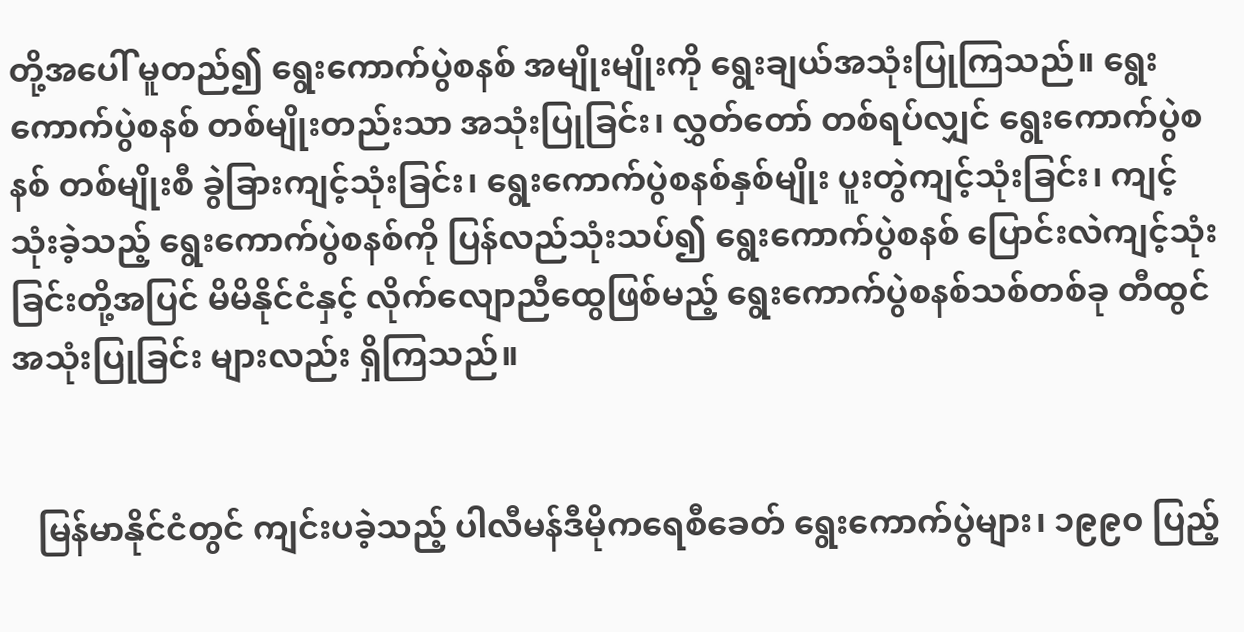တို့အပေါ် မူတည်၍ ရွေးကောက်ပွဲစနစ် အမျိုးမျိုးကို ရွေးချယ်အသုံးပြုကြသည်။ ရွေးကောက်ပွဲစနစ် တစ်မျိုးတည်းသာ အသုံးပြုခြင်း၊ လွှတ်တော် တစ်ရပ်လျှင် ရွေးကောက်ပွဲစနစ် တစ်မျိုးစီ ခွဲခြားကျင့်သုံးခြင်း၊ ရွေးကောက်ပွဲစနစ်နှစ်မျိုး ပူးတွဲကျင့်သုံးခြင်း၊ ကျင့်သုံးခဲ့သည့် ရွေးကောက်ပွဲစနစ်ကို ပြန်လည်သုံးသပ်၍ ရွေးကောက်ပွဲစနစ် ပြောင်းလဲကျင့်သုံးခြင်းတို့အပြင် မိမိနိုင်ငံနှင့် လိုက်လျောညီထွေဖြစ်မည့် ရွေးကောက်ပွဲစနစ်သစ်တစ်ခု တီထွင်အသုံးပြုခြင်း များလည်း ရှိကြသည်။


   မြန်မာနိုင်ငံတွင် ကျင်းပခဲ့သည့် ပါလီမန်ဒီမိုကရေစီခေတ် ရွေးကောက်ပွဲများ၊ ၁၉၉၀ ပြည့်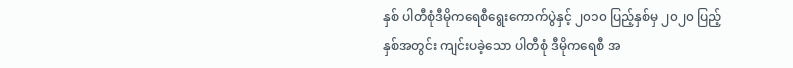နှစ် ပါတီစုံဒီမိုကရေစီရွေးကောက်ပွဲနှင့် ၂၀၁၀ ပြည့်နှစ်မှ ၂၀၂၀ ပြည့်နှစ်အတွင်း ကျင်းပခဲ့သော ပါတီစုံ ဒီမိုကရေစီ အ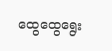ထွေထွေရွေး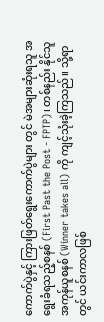ကောက်ပွဲနှင့် ကြားဖြတ်ရွေးကောက်ပွဲများ တွင် မဲအများဆုံးရသူ အရွေးခံရသည့်စနစ် (First Past the Post - FPTP)၊ တစ်နည်း နိုင်သူအကုန်ယူစနစ် (Winner takes all) ကို ကျင့်သုံးခဲ့ကြသည်။ သို့ရာတွင် ယင်းကာလဖြစ်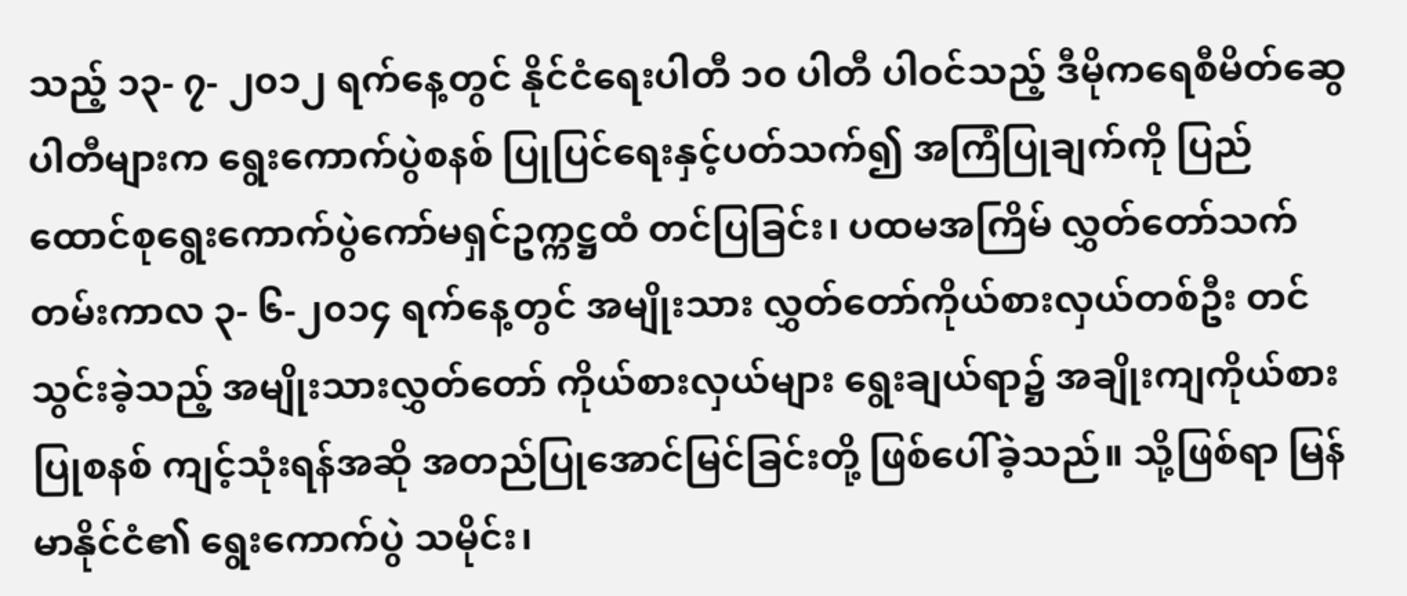သည့် ၁၃- ၇- ၂၀၁၂ ရက်နေ့တွင် နိုင်ငံရေးပါတီ ၁၀ ပါတီ ပါဝင်သည့် ဒီမိုကရေစီမိတ်ဆွေ ပါတီများက ရွေးကောက်ပွဲစနစ် ပြုပြင်ရေးနှင့်ပတ်သက်၍ အကြံပြုချက်ကို ပြည်ထောင်စုရွေးကောက်ပွဲကော်မရှင်ဥက္ကဋ္ဌထံ တင်ပြခြင်း၊ ပထမအကြိမ် လွှတ်တော်သက်တမ်းကာလ ၃- ၆-၂၀၁၄ ရက်နေ့တွင် အမျိုးသား လွှတ်တော်ကိုယ်စားလှယ်တစ်ဦး တင်သွင်းခဲ့သည့် အမျိုးသားလွှတ်တော် ကိုယ်စားလှယ်များ ရွေးချယ်ရာ၌ အချိုးကျကိုယ်စားပြုစနစ် ကျင့်သုံးရန်အဆို အတည်ပြုအောင်မြင်ခြင်းတို့ ဖြစ်ပေါ်ခဲ့သည်။ သို့ဖြစ်ရာ မြန်မာနိုင်ငံ၏ ရွေးကောက်ပွဲ သမိုင်း၊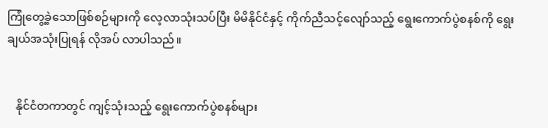ကြုံတွေ့ခဲ့သောဖြစ်စဉ်များကို လေ့လာသုံးသပ်ပြီး မိမိနိုင်ငံနှင့် ကိုက်ညီသင့်လျော်သည့် ရွေးကောက်ပွဲစနစ်ကို ရွေးချယ်အသုံးပြုရန် လိုအပ် လာပါသည်။


   နိုင်ငံတကာတွင် ကျင့်သုံးသည့် ရွေးကောက်ပွဲစနစ်များ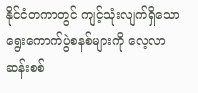နိုင်ငံတကာတွင် ကျင့်သုံးလျက်ရှိသော ရွေးကောက်ပွဲစနစ်များကို လေ့လာဆန်းစစ်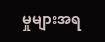မှုများအရ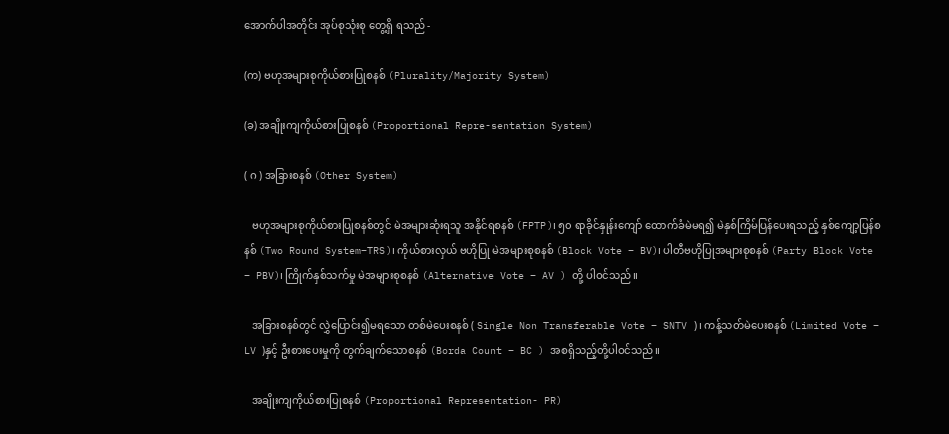အောက်ပါအတိုင်း အုပ်စုသုံးစု တွေ့ရှိ ရသည် -

(က) ဗဟုအများစုကိုယ်စားပြုစနစ် (Plurality/Majority System)

(ခ) အချိုးကျကိုယ်စားပြုစနစ် (Proportional Repre-sentation System)

( ဂ ) အခြားစနစ် (Other System)

   ဗဟုအများစုကိုယ်စားပြုစနစ်တွင် မဲအများဆုံးရသူ အနိုင်ရစနစ် (FPTP)၊ ၅၀ ရာခိုင်နှုန်းကျော် ထောက်ခံမဲမရ၍ မဲနှစ်ကြိမ်ပြန်ပေးရသည့် နှစ်ကျော့ပြန်စနစ် (Two Round System–TRS)၊ ကိုယ်စားလှယ် ဗဟိုပြု မဲအများစုစနစ် (Block Vote – BV)၊ ပါတီဗဟိုပြုအများစုစနစ် (Party Block Vote – PBV)၊ ကြိုက်နှစ်သက်မှု မဲအများစုစနစ် (Alternative Vote – AV ) တို့ ပါဝင်သည်။

   အခြားစနစ်တွင် လွှဲပြောင်း၍မရသော တစ်မဲပေးစနစ် ( Single Non Transferable Vote – SNTV )၊ ကန့်သတ်မဲပေးစနစ် (Limited Vote – LV )နှင့် ဦးစားပေးမှုကို တွက်ချက်သောစနစ် (Borda Count – BC ) အစရှိသည့်တို့ပါဝင်သည်။

   အချိုးကျကိုယ်စားပြုစနစ် (Proportional Representation- PR)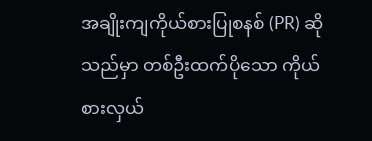အချိုးကျကိုယ်စားပြုစနစ် (PR) ဆိုသည်မှာ တစ်ဦးထက်ပိုသော ကိုယ်စားလှယ်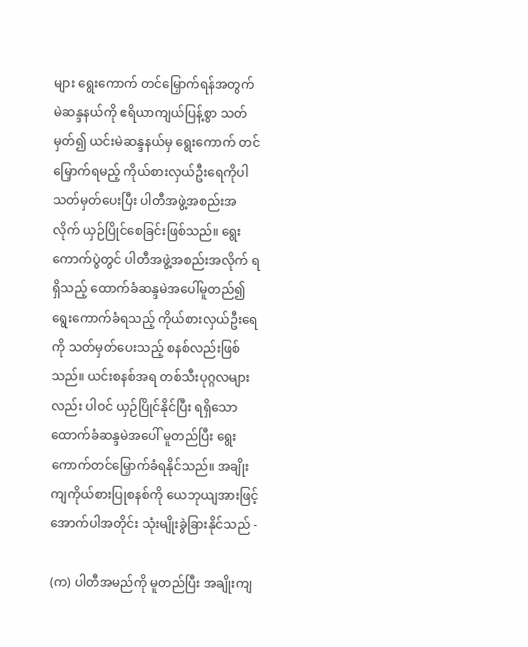များ ရွေးကောက် တင်မြှောက်ရန်အတွက် မဲဆန္ဒနယ်ကို ဧရိယာကျယ်ပြန့်စွာ သတ်မှတ်၍ ယင်းမဲဆန္ဒနယ်မှ ရွေးကောက် တင်မြှောက်ရမည့် ကိုယ်စားလှယ်ဦးရေကိုပါ သတ်မှတ်ပေးပြီး ပါတီအဖွဲ့အစည်းအလိုက် ယှဉ်ပြိုင်စေခြင်းဖြစ်သည်။ ရွေးကောက်ပွဲတွင် ပါတီအဖွဲ့အစည်းအလိုက် ရရှိသည့် ထောက်ခံဆန္ဒမဲအပေါ်မူတည်၍ ရွေးကောက်ခံရသည့် ကိုယ်စားလှယ်ဦးရေကို သတ်မှတ်ပေးသည့် စနစ်လည်းဖြစ်သည်။ ယင်းစနစ်အရ တစ်သီးပုဂ္ဂလများလည်း ပါဝင် ယှဉ်ပြိုင်နိုင်ပြီး ရရှိသောထောက်ခံဆန္ဒမဲအပေါ် မူတည်ပြီး ရွေးကောက်တင်မြှောက်ခံရနိုင်သည်။ အချိုးကျကိုယ်စားပြုစနစ်ကို ယေဘုယျအားဖြင့် အောက်ပါအတိုင်း သုံးမျိုးခွဲခြားနိုင်သည် -

(က) ပါတီအမည်ကို မူတည်ပြီး အချိုးကျ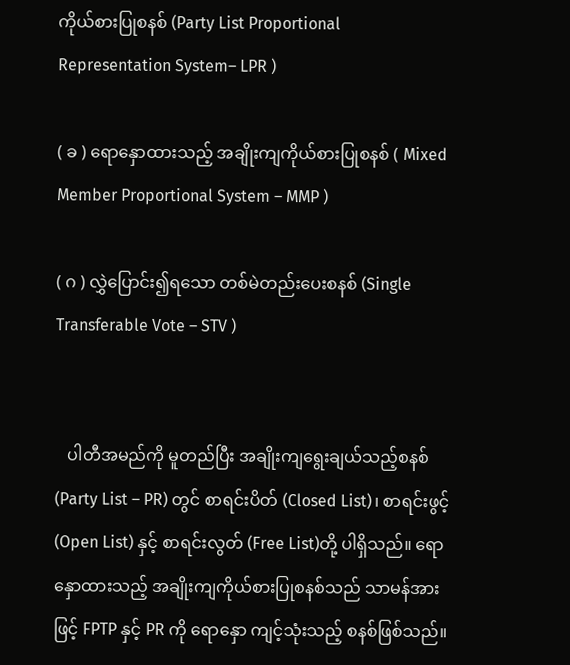ကိုယ်စားပြုစနစ် (Party List Proportional Representation System– LPR )

( ခ ) ရောနှောထားသည့် အချိုးကျကိုယ်စားပြုစနစ် ( Mixed Member Proportional System – MMP )

( ဂ ) လွှဲပြောင်း၍ရသော တစ်မဲတည်းပေးစနစ် (Single Transferable Vote – STV )


   ပါတီအမည်ကို မူတည်ပြီး အချိုးကျရွေးချယ်သည့်စနစ် (Party List – PR) တွင် စာရင်းပိတ် (Closed List)၊ စာရင်းဖွင့် (Open List) နှင့် စာရင်းလွတ် (Free List)တို့ ပါရှိသည်။ ရောနှောထားသည့် အချိုးကျကိုယ်စားပြုစနစ်သည် သာမန်အားဖြင့် FPTP နှင့် PR ကို ရောနှော ကျင့်သုံးသည့် စနစ်ဖြစ်သည်။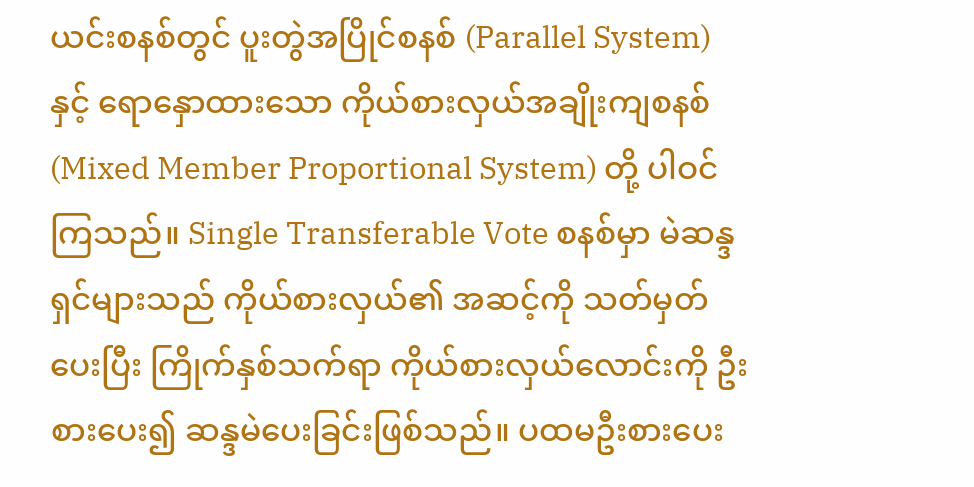ယင်းစနစ်တွင် ပူးတွဲအပြိုင်စနစ် (Parallel System) နှင့် ရောနှောထားသော ကိုယ်စားလှယ်အချိုးကျစနစ် (Mixed Member Proportional System) တို့ ပါဝင်ကြသည်။ Single Transferable Vote စနစ်မှာ မဲဆန္ဒရှင်များသည် ကိုယ်စားလှယ်၏ အဆင့်ကို သတ်မှတ်ပေးပြီး ကြိုက်နှစ်သက်ရာ ကိုယ်စားလှယ်လောင်းကို ဦးစားပေး၍ ဆန္ဒမဲပေးခြင်းဖြစ်သည်။ ပထမဦးစားပေး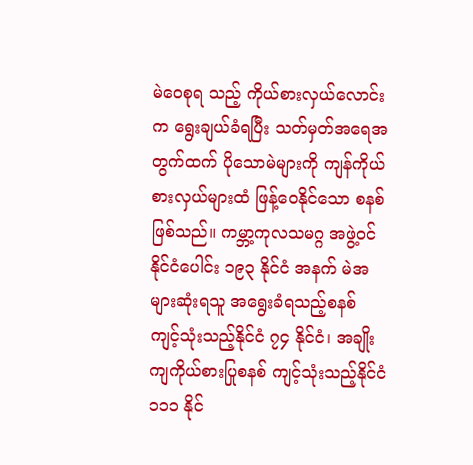မဲဝေစုရ သည့် ကိုယ်စားလှယ်လောင်းက ရွေးချယ်ခံရပြီး သတ်မှတ်အရေအတွက်ထက် ပိုသောမဲများကို ကျန်ကိုယ်စားလှယ်များထံ ဖြန့်ဝေနိုင်သော စနစ်ဖြစ်သည်။ ကမ္ဘာ့ကုလသမဂ္ဂ အဖွဲ့ဝင်နိုင်ငံပေါင်း ၁၉၃ နိုင်ငံ အနက် မဲအများဆုံးရသူ အရွေးခံရသည့်စနစ် ကျင့်သုံးသည့်နိုင်ငံ ၇၄ နိုင်ငံ၊ အချိုးကျကိုယ်စားပြုစနစ် ကျင့်သုံးသည့်နိုင်ငံ ၁၁၁ နိုင်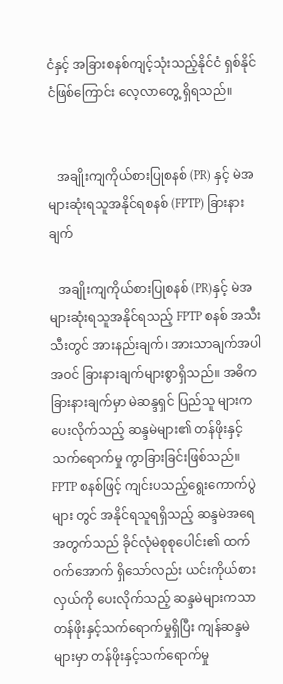ငံနှင့် အခြားစနစ်ကျင့်သုံးသည့်နိုင်ငံ ရှစ်နိုင်ငံဖြစ်ကြောင်း လေ့လာတွေ့ ရှိရသည်။


   အချိုးကျကိုယ်စားပြုစနစ် (PR) နှင့် မဲအများဆုံးရသူအနိုင်ရစနစ် (FPTP) ခြားနားချက်

   အချိုးကျကိုယ်စားပြုစနစ် (PR)နှင့် မဲအများဆုံးရသူအနိုင်ရသည့် FPTP စနစ် အသီးသီးတွင် အားနည်းချက်၊ အားသာချက်အပါအဝင် ခြားနားချက်များစွာရှိသည်။ အဓိကခြားနားချက်မှာ မဲဆန္ဒရှင် ပြည်သူ များက ပေးလိုက်သည့် ဆန္ဒမဲများ၏ တန်ဖိုးနှင့် သက်ရောက်မှု ကွာခြားခြင်းဖြစ်သည်။ FPTP စနစ်ဖြင့် ကျင်းပသည့်ရွေးကောက်ပွဲများ တွင် အနိုင်ရသူရရှိသည့် ဆန္ဒမဲအရေအတွက်သည် ခိုင်လုံမဲစုစုပေါင်း၏ ထက်ဝက်အောက် ရှိသော်လည်း ယင်းကိုယ်စားလှယ်ကို ပေးလိုက်သည့် ဆန္ဒမဲများကသာ တန်ဖိုးနှင့်သက်ရောက်မှုရှိပြီး ကျန်ဆန္ဒမဲများမှာ တန်ဖိုးနှင့်သက်ရောက်မှု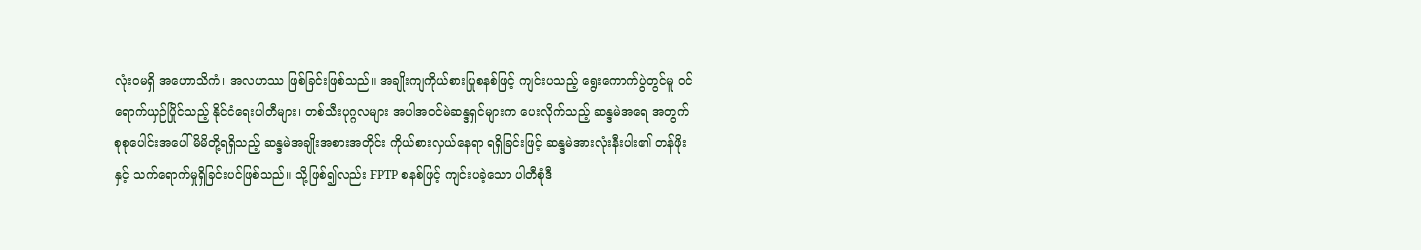လုံးဝမရှိ အဟောသိကံ၊ အလဟဿ ဖြစ်ခြင်းဖြစ်သည်။ အချိုးကျကိုယ်စားပြုစနစ်ဖြင့် ကျင်းပသည့် ရွေးကောက်ပွဲတွင်မူ ဝင်ရောက်ယှဉ်ပြိုင်သည့် နိုင်ငံရေးပါတီများ၊ တစ်သီးပုဂ္ဂလများ အပါအဝင်မဲဆန္ဒရှင်များက ပေးလိုက်သည့် ဆန္ဒမဲအရေ အတွက် စုစုပေါင်းအပေါ် မိမိတို့ရရှိသည့် ဆန္ဒမဲအချိုးအစားအတိုင်း ကိုယ်စားလှယ်နေရာ ရရှိခြင်းဖြင့် ဆန္ဒမဲအားလုံးနီးပါး၏ တန်ဖိုးနှင့် သက်ရောက်မှုရှိခြင်းပင်ဖြစ်သည်။ သို့ဖြစ်၍လည်း FPTP စနစ်ဖြင့် ကျင်းပခဲ့သော ပါတီစုံဒီ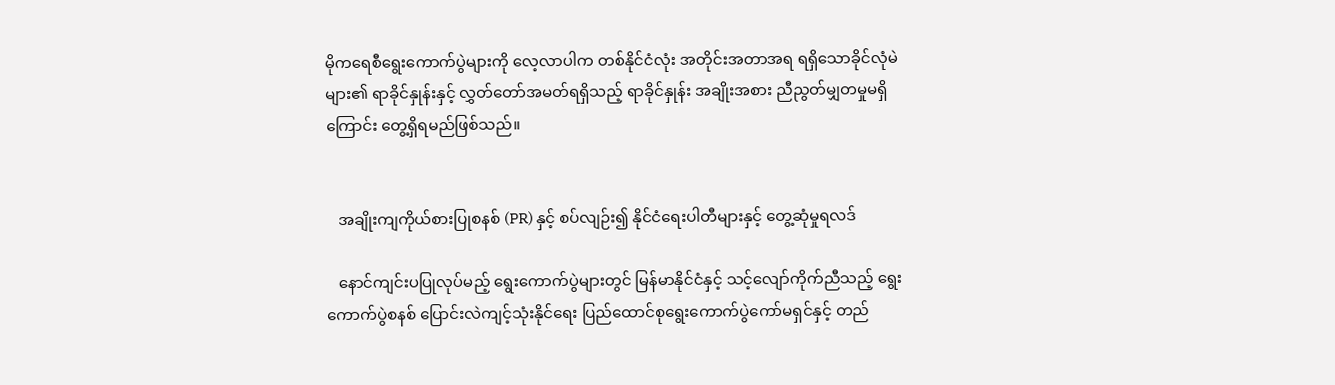မိုကရေစီရွေးကောက်ပွဲများကို လေ့လာပါက တစ်နိုင်ငံလုံး အတိုင်းအတာအရ ရရှိသောခိုင်လုံမဲများ၏ ရာခိုင်နှုန်းနှင့် လွှတ်တော်အမတ်ရရှိသည့် ရာခိုင်နှုန်း အချိုးအစား ညီညွတ်မျှတမှုမရှိကြောင်း တွေ့ရှိရမည်ဖြစ်သည်။


   အချိုးကျကိုယ်စားပြုစနစ် (PR) နှင့် စပ်လျဉ်း၍ နိုင်ငံရေးပါတီများနှင့် တွေ့ဆုံမှုရလဒ်

   နောင်ကျင်းပပြုလုပ်မည့် ရွေးကောက်ပွဲများတွင် မြန်မာနိုင်ငံနှင့် သင့်လျော်ကိုက်ညီသည့် ရွေးကောက်ပွဲစနစ် ပြောင်းလဲကျင့်သုံးနိုင်ရေး ပြည်ထောင်စုရွေးကောက်ပွဲကော်မရှင်နှင့် တည်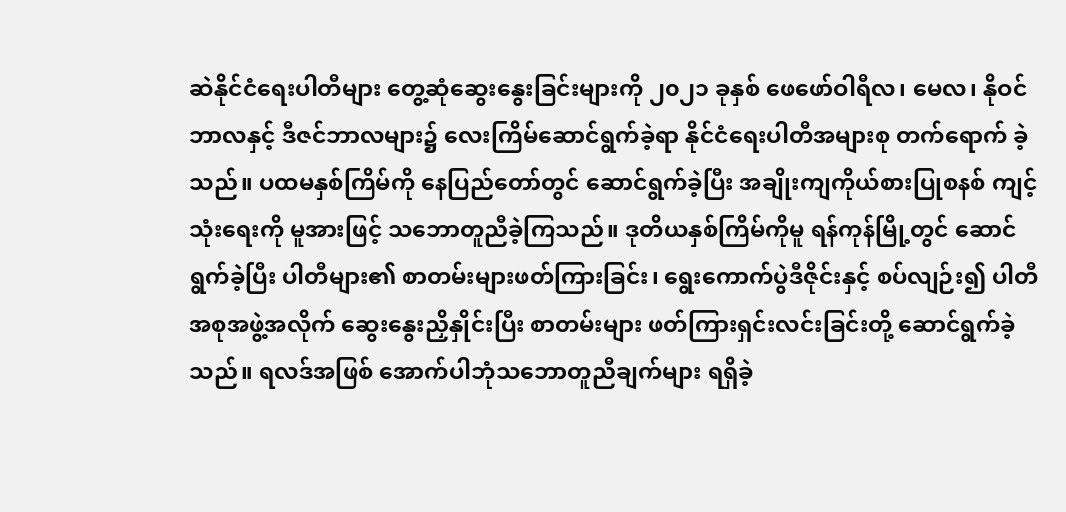ဆဲနိုင်ငံရေးပါတီများ တွေ့ဆုံဆွေးနွေးခြင်းများကို ၂၀၂၁ ခုနှစ် ဖေဖော်ဝါရီလ၊ မေလ၊ နိုဝင်ဘာလနှင့် ဒီဇင်ဘာလများ၌ လေးကြိမ်ဆောင်ရွက်ခဲ့ရာ နိုင်ငံရေးပါတီအများစု တက်ရောက် ခဲ့သည်။ ပထမနှစ်ကြိမ်ကို နေပြည်တော်တွင် ဆောင်ရွက်ခဲ့ပြီး အချိုးကျကိုယ်စားပြုစနစ် ကျင့်သုံးရေးကို မူအားဖြင့် သဘောတူညီခဲ့ကြသည်။ ဒုတိယနှစ်ကြိမ်ကိုမူ ရန်ကုန်မြို့တွင် ဆောင်ရွက်ခဲ့ပြီး ပါတီများ၏ စာတမ်းများဖတ်ကြားခြင်း၊ ရွေးကောက်ပွဲဒီဇိုင်းနှင့် စပ်လျဉ်း၍ ပါတီအစုအဖွဲ့အလိုက် ဆွေးနွေးညှိနှိုင်းပြီး စာတမ်းများ ဖတ်ကြားရှင်းလင်းခြင်းတို့ ဆောင်ရွက်ခဲ့သည်။ ရလဒ်အဖြစ် အောက်ပါဘုံသဘောတူညီချက်များ ရရှိခဲ့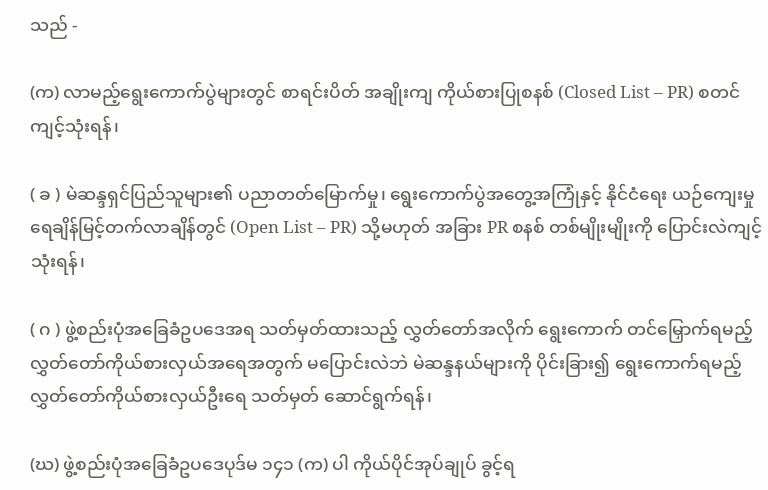သည် -

(က) လာမည့်ရွေးကောက်ပွဲများတွင် စာရင်းပိတ် အချိုးကျ ကိုယ်စားပြုစနစ် (Closed List – PR) စတင်ကျင့်သုံးရန်၊

( ခ ) မဲဆန္ဒရှင်ပြည်သူများ၏ ပညာတတ်မြောက်မှု၊ ရွေးကောက်ပွဲအတွေ့အကြုံနှင့် နိုင်ငံရေး ယဉ်ကျေးမှု ရေချိန်မြင့်တက်လာချိန်တွင် (Open List – PR) သို့မဟုတ် အခြား PR စနစ် တစ်မျိုးမျိုးကို ပြောင်းလဲကျင့်သုံးရန်၊

( ဂ ) ဖွဲ့စည်းပုံအခြေခံဥပဒေအရ သတ်မှတ်ထားသည့် လွှတ်တော်အလိုက် ရွေးကောက် တင်မြှောက်ရမည့် လွှတ်တော်ကိုယ်စားလှယ်အရေအတွက် မပြောင်းလဲဘဲ မဲဆန္ဒနယ်များကို ပိုင်းခြား၍ ရွေးကောက်ရမည့် လွှတ်တော်ကိုယ်စားလှယ်ဦးရေ သတ်မှတ် ဆောင်ရွက်ရန်၊

(ဃ) ဖွဲ့စည်းပုံအခြေခံဥပဒေပုဒ်မ ၁၄၁ (က) ပါ ကိုယ်ပိုင်အုပ်ချုပ် ခွင့်ရ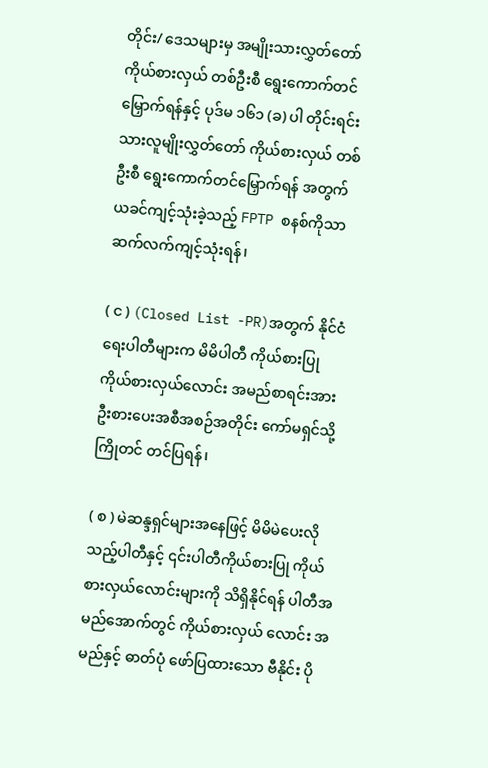တိုင်း/ ဒေသများမှ အမျိုးသားလွှတ်တော် ကိုယ်စားလှယ် တစ်ဦးစီ ရွေးကောက်တင်မြှောက်ရန်နှင့် ပုဒ်မ ၁၆၁ (ခ) ပါ တိုင်းရင်းသားလူမျိုးလွှတ်တော် ကိုယ်စားလှယ် တစ်ဦးစီ ရွေးကောက်တင်မြှောက်ရန် အတွက် ယခင်ကျင့်သုံးခဲ့သည့် FPTP စနစ်ကိုသာ ဆက်လက်ကျင့်သုံးရန်၊

( င ) (Closed List -PR)အတွက် နိုင်ငံရေးပါတီများက မိမိပါတီ ကိုယ်စားပြု ကိုယ်စားလှယ်လောင်း အမည်စာရင်းအား ဦးစားပေးအစီအစဉ်အတိုင်း ကော်မရှင်သို့ ကြိုတင် တင်ပြရန်၊

( စ ) မဲဆန္ဒရှင်များအနေဖြင့် မိမိမဲပေးလိုသည့်ပါတီနှင့် ၎င်းပါတီကိုယ်စားပြု ကိုယ်စားလှယ်လောင်းများကို သိရှိနိုင်ရန် ပါတီအမည်အောက်တွင် ကိုယ်စားလှယ် လောင်း အမည်နှင့် ဓာတ်ပုံ ဖော်ပြထားသော ဗီနိုင်း ပို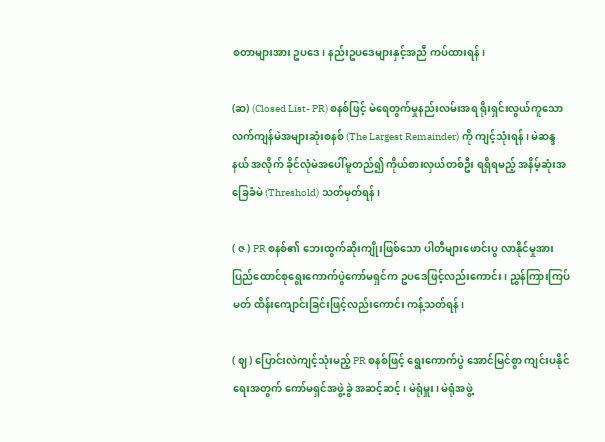စတာများအား ဥပဒေ၊ နည်းဥပဒေများနှင့်အညီ ကပ်ထားရန်၊

(ဆ) (Closed List- PR) စနစ်ဖြင့် မဲရေတွက်မှုနည်းလမ်းအရ ရိုးရှင်းလွယ်ကူသော လက်ကျန်မဲအများဆုံးစနစ် (The Largest Remainder) ကို ကျင့်သုံးရန်၊ မဲဆန္ဒနယ် အလိုက် ခိုင်လုံမဲအပေါ်မူတည်၍ ကိုယ်စားလှယ်တစ်ဦး ရရှိရမည့် အနိမ့်ဆုံးအခြေခံမဲ (Threshold) သတ်မှတ်ရန်၊

( ဇ ) PR စနစ်၏ ဘေးထွက်ဆိုးကျိုးဖြစ်သော ပါတီများဖောင်းပွ လာနိုင်မှုအား ပြည်ထောင်စုရွေးကောက်ပွဲကော်မရှင်က ဥပဒေဖြင့်လည်းကောင်း၊ ညွှန်ကြားကြပ်မတ် ထိန်းကျောင်းခြင်းဖြင့်လည်းကောင်း ကန့်သတ်ရန်၊

( ဈ ) ပြောင်းလဲကျင့်သုံးမည့် PR စနစ်ဖြင့် ရွေးကောက်ပွဲ အောင်မြင်စွာ ကျင်းပနိုင်ရေးအတွက် ကော်မရှင်အဖွဲ့ခွဲ အဆင့်ဆင့်၊ မဲရုံမှူး၊ မဲရုံအဖွဲ့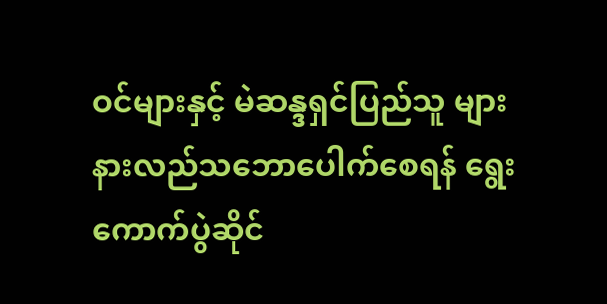ဝင်များနှင့် မဲဆန္ဒရှင်ပြည်သူ များ နားလည်သဘောပေါက်စေရန် ရွေးကောက်ပွဲဆိုင်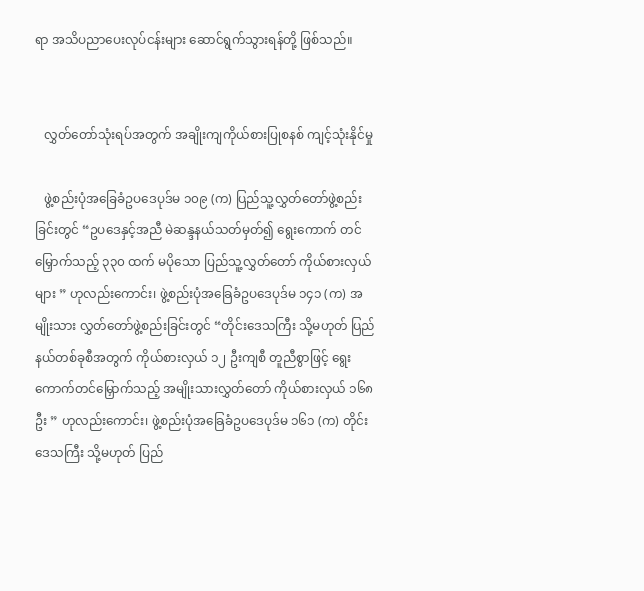ရာ အသိပညာပေးလုပ်ငန်းများ ဆောင်ရွက်သွားရန်တို့ ဖြစ်သည်။


   လွှတ်တော်သုံးရပ်အတွက် အချိုးကျကိုယ်စားပြုစနစ် ကျင့်သုံးနိုင်မှု

   ဖွဲ့စည်းပုံအခြေခံဥပဒေပုဒ်မ ၁၀၉ (က) ပြည်သူ့လွှတ်တော်ဖွဲ့စည်း ခြင်းတွင် “ဥပဒေနှင့်အညီ မဲဆန္ဒနယ်သတ်မှတ်၍ ရွေးကောက် တင်မြှောက်သည့် ၃၃၀ ထက် မပိုသော ပြည်သူ့လွှတ်တော် ကိုယ်စားလှယ်များ ” ဟုလည်းကောင်း၊ ဖွဲ့စည်းပုံအခြေခံဥပဒေပုဒ်မ ၁၄၁ (က) အမျိုးသား လွှတ်တော်ဖွဲ့စည်းခြင်းတွင် “တိုင်းဒေသကြီး သို့မဟုတ် ပြည်နယ်တစ်ခုစီအတွက် ကိုယ်စားလှယ် ၁၂ ဦးကျစီ တူညီစွာဖြင့် ရွေးကောက်တင်မြှောက်သည့် အမျိုးသားလွှတ်တော် ကိုယ်စားလှယ် ၁၆၈ ဦး ” ဟုလည်းကောင်း၊ ဖွဲ့စည်းပုံအခြေခံဥပဒေပုဒ်မ ၁၆၁ (က) တိုင်းဒေသကြီး သို့မဟုတ် ပြည်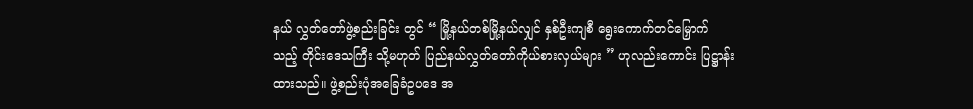နယ် လွှတ်တော်ဖွဲ့စည်းခြင်း တွင် “ မြို့နယ်တစ်မြို့နယ်လျှင် နှစ်ဦးကျစီ ရွေးကောက်တင်မြှောက် သည့် တိုင်းဒေသကြီး သို့မဟုတ် ပြည်နယ်လွှတ်တော်ကိုယ်စားလှယ်များ ” ဟုလည်းကောင်း ပြဋ္ဌာန်းထားသည်။ ဖွဲ့စည်းပုံအခြေခံဥပဒေ အ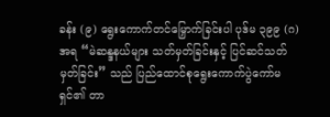ခန်း (၉) ရွေးကောက်တင်မြှောက်ခြင်းပါ ပုဒ်မ ၃၉၉ (ဂ)အရ “မဲဆန္ဒနယ်များ သတ်မှတ်ခြင်းနှင့် ပြင်ဆင်သတ်မှတ်ခြင်း” သည် ပြည်ထောင်စုရွေးကောက်ပွဲကော်မရှင်၏ တာ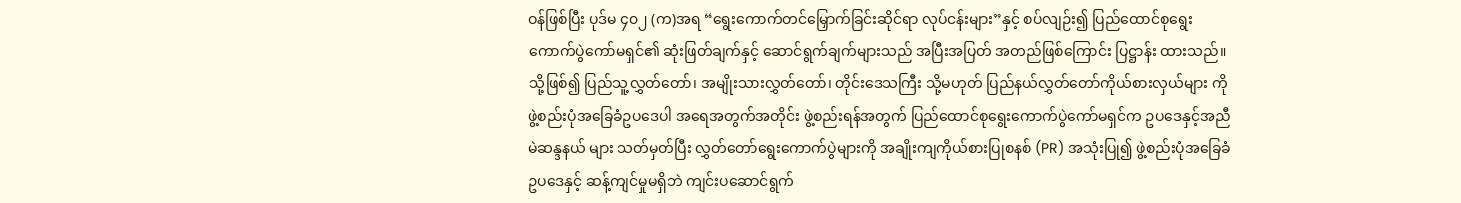ဝန်ဖြစ်ပြီး ပုဒ်မ ၄၀၂ (က)အရ “ရွေးကောက်တင်မြှောက်ခြင်းဆိုင်ရာ လုပ်ငန်းများ”နှင့် စပ်လျဉ်း၍ ပြည်ထောင်စုရွေးကောက်ပွဲကော်မရှင်၏ ဆုံးဖြတ်ချက်နှင့် ဆောင်ရွက်ချက်များသည် အပြီးအပြတ် အတည်ဖြစ်ကြောင်း ပြဋ္ဌာန်း ထားသည်။ သို့ဖြစ်၍ ပြည်သူ့လွှတ်တော်၊ အမျိုးသားလွှတ်တော်၊ တိုင်းဒေသကြီး သို့မဟုတ် ပြည်နယ်လွှတ်တော်ကိုယ်စားလှယ်များ ကို ဖွဲ့စည်းပုံအခြေခံဥပဒေပါ အရေအတွက်အတိုင်း ဖွဲ့စည်းရန်အတွက် ပြည်ထောင်စုရွေးကောက်ပွဲကော်မရှင်က ဥပဒေနှင့်အညီ မဲဆန္ဒနယ် များ သတ်မှတ်ပြီး လွှတ်တော်ရွေးကောက်ပွဲများကို အချိုးကျကိုယ်စားပြုစနစ် (PR) အသုံးပြု၍ ဖွဲ့စည်းပုံအခြေခံဥပဒေနှင့် ဆန့်ကျင်မှုမရှိဘဲ ကျင်းပဆောင်ရွက်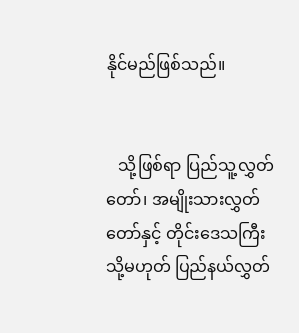နိုင်မည်ဖြစ်သည်။


   သို့ဖြစ်ရာ ပြည်သူ့လွှတ်တော်၊ အမျိုးသားလွှတ်တော်နှင့် တိုင်းဒေသကြီး သို့မဟုတ် ပြည်နယ်လွှတ်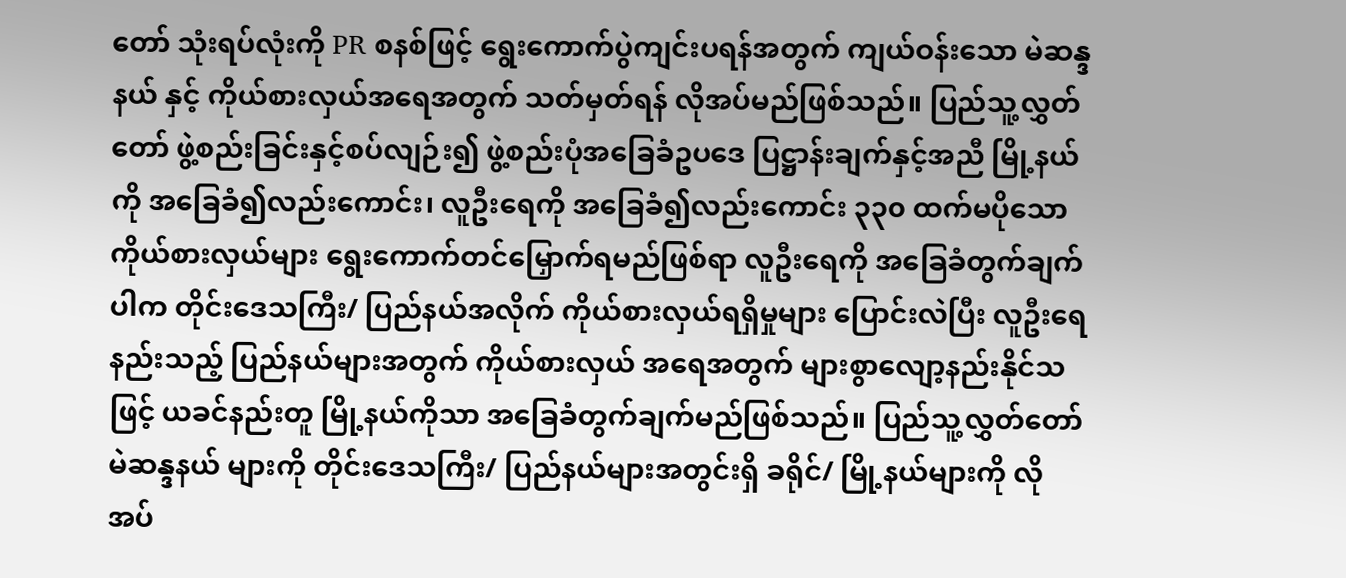တော် သုံးရပ်လုံးကို PR စနစ်ဖြင့် ရွေးကောက်ပွဲကျင်းပရန်အတွက် ကျယ်ဝန်းသော မဲဆန္ဒနယ် နှင့် ကိုယ်စားလှယ်အရေအတွက် သတ်မှတ်ရန် လိုအပ်မည်ဖြစ်သည်။ ပြည်သူ့လွှတ်တော် ဖွဲ့စည်းခြင်းနှင့်စပ်လျဉ်း၍ ဖွဲ့စည်းပုံအခြေခံဥပဒေ ပြဋ္ဌာန်းချက်နှင့်အညီ မြို့နယ်ကို အခြေခံ၍လည်းကောင်း၊ လူဦးရေကို အခြေခံ၍လည်းကောင်း ၃၃၀ ထက်မပိုသော ကိုယ်စားလှယ်များ ရွေးကောက်တင်မြှောက်ရမည်ဖြစ်ရာ လူဦးရေကို အခြေခံတွက်ချက် ပါက တိုင်းဒေသကြီး/ ပြည်နယ်အလိုက် ကိုယ်စားလှယ်ရရှိမှုများ ပြောင်းလဲပြီး လူဦးရေနည်းသည့် ပြည်နယ်များအတွက် ကိုယ်စားလှယ် အရေအတွက် များစွာလျော့နည်းနိုင်သဖြင့် ယခင်နည်းတူ မြို့နယ်ကိုသာ အခြေခံတွက်ချက်မည်ဖြစ်သည်။ ပြည်သူ့လွှတ်တော်မဲဆန္ဒနယ် များကို တိုင်းဒေသကြီး/ ပြည်နယ်များအတွင်းရှိ ခရိုင်/ မြို့နယ်များကို လိုအပ်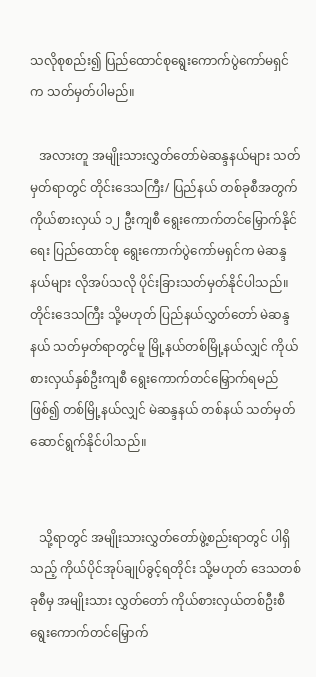သလိုစုစည်း၍ ပြည်ထောင်စုရွေးကောက်ပွဲကော်မရှင်က သတ်မှတ်ပါမည်။

   အလားတူ အမျိုးသားလွှတ်တော်မဲဆန္ဒနယ်များ သတ်မှတ်ရာတွင် တိုင်းဒေသကြီး/ ပြည်နယ် တစ်ခုစီအတွက် ကိုယ်စားလှယ် ၁၂ ဦးကျစီ ရွေးကောက်တင်မြှောက်နိုင်ရေး ပြည်ထောင်စု ရွေးကောက်ပွဲကော်မရှင်က မဲဆန္ဒနယ်များ လိုအပ်သလို ပိုင်းခြားသတ်မှတ်နိုင်ပါသည်။ တိုင်းဒေသကြီး သို့မဟုတ် ပြည်နယ်လွှတ်တော် မဲဆန္ဒနယ် သတ်မှတ်ရာတွင်မူ မြို့နယ်တစ်မြို့နယ်လျှင် ကိုယ်စားလှယ်နှစ်ဦးကျစီ ရွေးကောက်တင်မြှောက်ရမည်ဖြစ်၍ တစ်မြို့နယ်လျှင် မဲဆန္ဒနယ် တစ်နယ် သတ်မှတ်ဆောင်ရွက်နိုင်ပါသည်။


   သို့ရာတွင် အမျိုးသားလွှတ်တော်ဖွဲ့စည်းရာတွင် ပါရှိသည့် ကိုယ်ပိုင်အုပ်ချုပ်ခွင့်ရတိုင်း သို့မဟုတ် ဒေသတစ်ခုစီမှ အမျိုးသား လွှတ်တော် ကိုယ်စားလှယ်တစ်ဦးစီ ရွေးကောက်တင်မြှောက်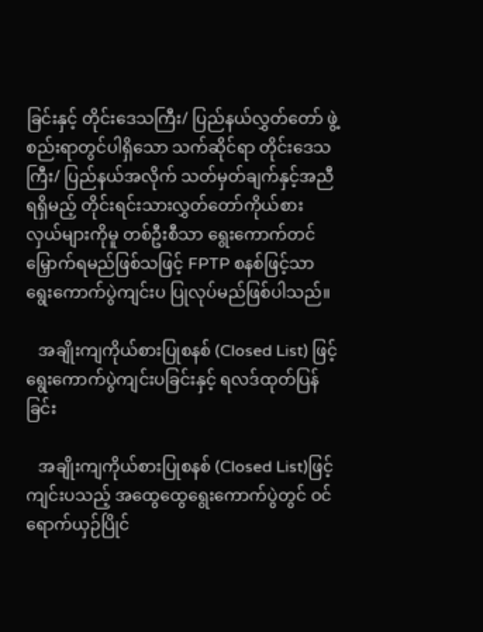ခြင်းနှင့် တိုင်းဒေသကြီး/ ပြည်နယ်လွှတ်တော် ဖွဲ့စည်းရာတွင်ပါရှိသော သက်ဆိုင်ရာ တိုင်းဒေသကြီး/ ပြည်နယ်အလိုက် သတ်မှတ်ချက်နှင့်အညီ ရရှိမည့် တိုင်းရင်းသားလွှတ်တော်ကိုယ်စားလှယ်များကိုမူ တစ်ဦးစီသာ ရွေးကောက်တင်မြှောက်ရမည်ဖြစ်သဖြင့် FPTP စနစ်ဖြင့်သာ ရွေးကောက်ပွဲကျင်းပ ပြုလုပ်မည်ဖြစ်ပါသည်။

   အချိုးကျကိုယ်စားပြုစနစ် (Closed List) ဖြင့် ရွေးကောက်ပွဲကျင်းပခြင်းနှင့် ရလဒ်ထုတ်ပြန်ခြင်း

   အချိုးကျကိုယ်စားပြုစနစ် (Closed List)ဖြင့် ကျင်းပသည့် အထွေထွေရွေးကောက်ပွဲတွင် ဝင်ရောက်ယှဉ်ပြိုင်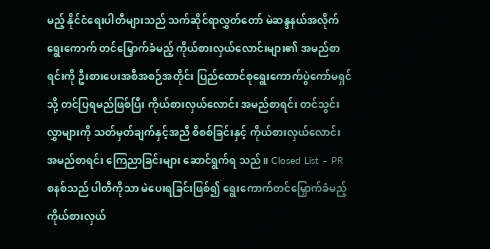မည့် နိုင်ငံရေးပါတီများသည် သက်ဆိုင်ရာလွှတ်တော် မဲဆန္ဒနယ်အလိုက် ရွေးကောက် တင်မြှောက်ခံမည့် ကိုယ်စားလှယ်လောင်းများ၏ အမည်စာရင်းကို ဦးစားပေးအစီအစဉ်အတိုင်း ပြည်ထောင်စုရွေးကောက်ပွဲကော်မရှင်သို့ တင်ပြရမည်ဖြစ်ပြီး ကိုယ်စားလှယ်လောင်း အမည်စာရင်း တင်သွင်းလွှာများကို သတ်မှတ်ချက်နှင့်အညီ စိစစ်ခြင်းနှင့် ကိုယ်စားလှယ်လောင်း အမည်စာရင်း ကြေညာခြင်းများ ဆောင်ရွက်ရ သည်။ Closed List – PR စနစ်သည် ပါတီကိုသာ မဲပေးရခြင်းဖြစ်၍ ရွေးကောက်တင်မြှောက်ခံမည့် ကိုယ်စားလှယ်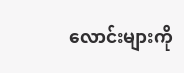လောင်းများကို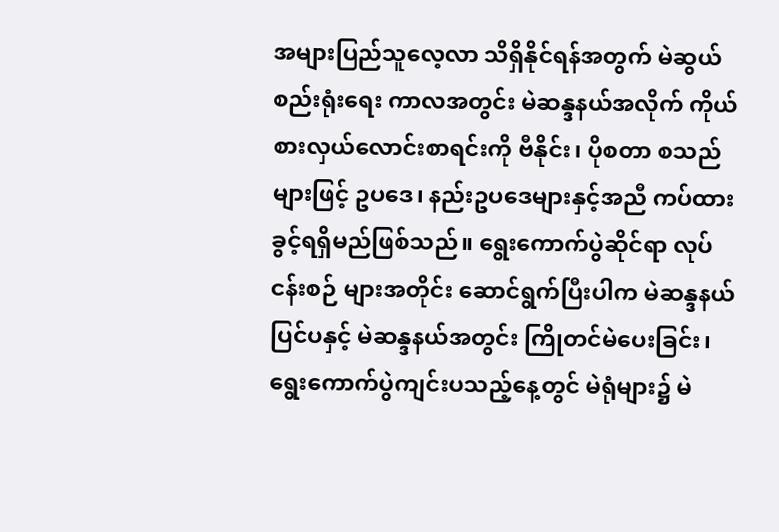အများပြည်သူလေ့လာ သိရှိနိုင်ရန်အတွက် မဲဆွယ်စည်းရုံးရေး ကာလအတွင်း မဲဆန္ဒနယ်အလိုက် ကိုယ်စားလှယ်လောင်းစာရင်းကို ဗီနိုင်း၊ ပိုစတာ စသည်များဖြင့် ဥပဒေ၊ နည်းဥပဒေများနှင့်အညီ ကပ်ထားခွင့်ရရှိမည်ဖြစ်သည်။ ရွေးကောက်ပွဲဆိုင်ရာ လုပ်ငန်းစဉ် များအတိုင်း ဆောင်ရွက်ပြီးပါက မဲဆန္ဒနယ်ပြင်ပနှင့် မဲဆန္ဒနယ်အတွင်း ကြိုတင်မဲပေးခြင်း၊ ရွေးကောက်ပွဲကျင်းပသည့်နေ့တွင် မဲရုံများ၌ မဲ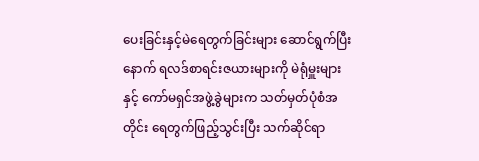ပေးခြင်းနှင့်မဲရေတွက်ခြင်းများ ဆောင်ရွက်ပြီးနောက် ရလဒ်စာရင်းဇယားများကို မဲရုံမှူးများနှင့် ကော်မရှင်အဖွဲ့ခွဲများက သတ်မှတ်ပုံစံအတိုင်း ရေတွက်ဖြည့်သွင်းပြီး သက်ဆိုင်ရာ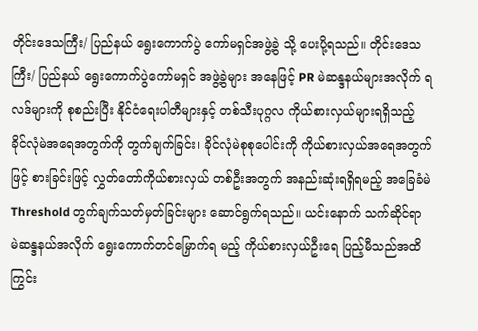တိုင်းဒေသကြီး/ ပြည်နယ် ရွေးကောက်ပွဲ ကော်မရှင်အဖွဲ့ခွဲ သို့ ပေးပို့ရသည်။ တိုင်းဒေသကြီး/ ပြည်နယ် ရွေးကောက်ပွဲကော်မရှင် အဖွဲ့ခွဲများ အနေဖြင့် PR မဲဆန္ဒနယ်များအလိုက် ရလဒ်များကို စုစည်းပြီး နိုင်ငံရေးပါတီများနှင့် တစ်သီးပုဂ္ဂလ ကိုယ်စားလှယ်များရရှိသည့် ခိုင်လုံမဲအရေအတွက်ကို တွက်ချက်ခြင်း၊ ခိုင်လုံမဲစုစုပေါင်းကို ကိုယ်စားလှယ်အရေအတွက်ဖြင့် စားခြင်းဖြင့် လွှတ်တော်ကိုယ်စားလှယ် တစ်ဦးအတွက် အနည်းဆုံးရရှိရမည့် အခြေခံမဲ Threshold တွက်ချက်သတ်မှတ်ခြင်းများ ဆောင်ရွက်ရသည်။ ယင်းနောက် သက်ဆိုင်ရာ မဲဆန္ဒနယ်အလိုက် ရွေးကောက်တင်မြှောက်ရ မည့် ကိုယ်စားလှယ်ဦးရေ ပြည့်မီသည်အထိ ကြွင်း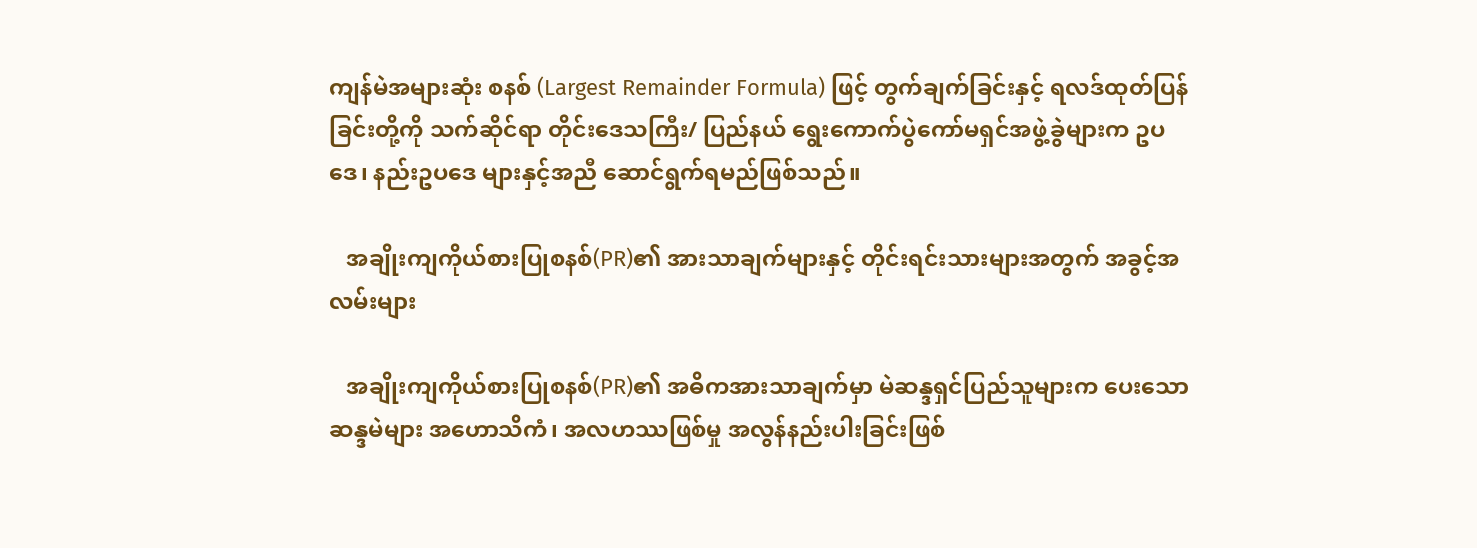ကျန်မဲအများဆုံး စနစ် (Largest Remainder Formula) ဖြင့် တွက်ချက်ခြင်းနှင့် ရလဒ်ထုတ်ပြန်ခြင်းတို့ကို သက်ဆိုင်ရာ တိုင်းဒေသကြီး/ ပြည်နယ် ရွေးကောက်ပွဲကော်မရှင်အဖွဲ့ခွဲများက ဥပဒေ၊ နည်းဥပဒေ များနှင့်အညီ ဆောင်ရွက်ရမည်ဖြစ်သည်။

   အချိုးကျကိုယ်စားပြုစနစ်(PR)၏ အားသာချက်များနှင့် တိုင်းရင်းသားများအတွက် အခွင့်အလမ်းများ

   အချိုးကျကိုယ်စားပြုစနစ်(PR)၏ အဓိကအားသာချက်မှာ မဲဆန္ဒရှင်ပြည်သူများက ပေးသော ဆန္ဒမဲများ အဟောသိကံ၊ အလဟဿဖြစ်မှု အလွန်နည်းပါးခြင်းဖြစ်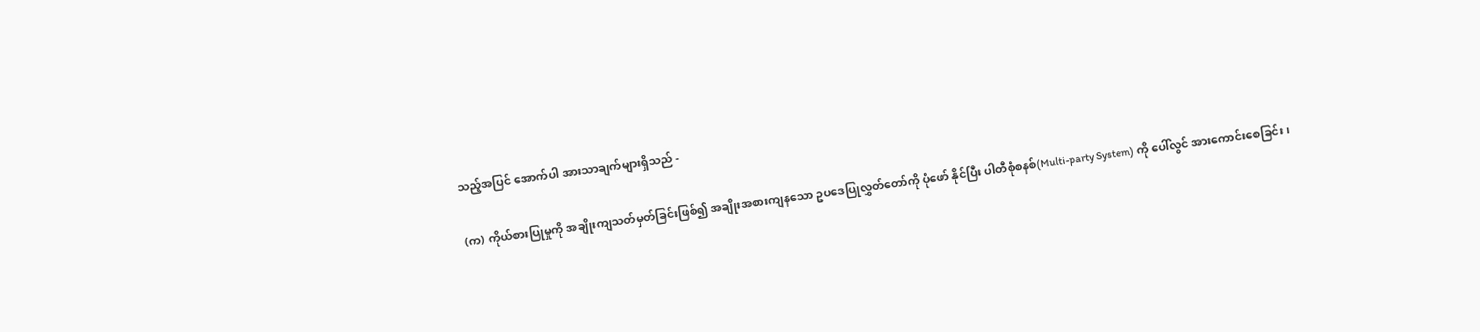သည့်အပြင် အောက်ပါ အားသာချက်များရှိသည် -

(က) ကိုယ်စားပြုမှုကို အချိုးကျသတ်မှတ်ခြင်းဖြစ်၍ အချိုးအစားကျနသော ဥပဒေပြုလွှတ်တော်ကို ပုံဖော် နိုင်ပြီး ပါတီစုံစနစ်(Multi-party System) ကို ပေါ်လွင် အားကောင်းစေခြင်း၊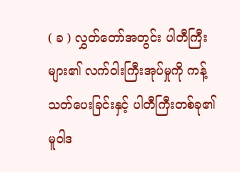( ခ ) လွှတ်တော်အတွင်း ပါတီကြီးများ၏ လက်ဝါးကြီးအုပ်မှုကို ကန့်သတ်ပေးခြင်းနှင့် ပါတီကြီးတစ်ခု၏ မူဝါဒ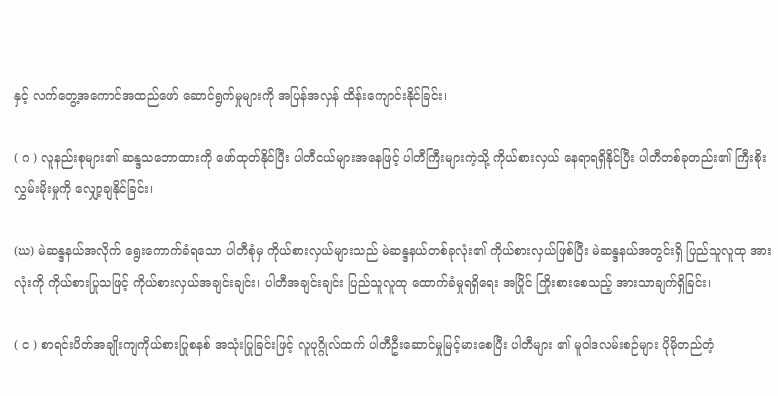နှင့် လက်တွေ့အကောင်အထည်ဖော် ဆောင်ရွက်မှုများကို အပြန်အလှန် ထိန်းကျောင်းနိုင်ခြင်း၊

( ဂ ) လူနည်းစုများ၏ ဆန္ဒသဘောထားကို ဖော်ထုတ်နိုင်ပြီး ပါတီငယ်များအနေဖြင့် ပါတီကြီးများကဲ့သို့ ကိုယ်စားလှယ် နေရာရရှိနိုင်ပြီး ပါတီတစ်ခုတည်း၏ ကြီးစိုးလွှမ်းမိုးမှုကို လျှော့ချနိုင်ခြင်း၊

(ဃ) မဲဆန္ဒနယ်အလိုက် ရွေးကောက်ခံရသော ပါတီစုံမှ ကိုယ်စားလှယ်များသည် မဲဆန္ဒနယ်တစ်ခုလုံး၏ ကိုယ်စားလှယ်ဖြစ်ပြီး မဲဆန္ဒနယ်အတွင်းရှိ ပြည်သူလူထု အားလုံးကို ကိုယ်စားပြုသဖြင့် ကိုယ်စားလှယ်အချင်းချင်း၊ ပါတီအချင်းချင်း ပြည်သူလူထု ထောက်ခံမှုရရှိရေး အပြိုင် ကြိုးစားစေသည့် အားသာချက်ရှိခြင်း၊

( င ) စာရင်းပိတ်အချိုးကျကိုယ်စားပြုစနစ် အသုံးပြုခြင်းဖြင့် လူပုဂ္ဂိုလ်ထက် ပါတီဦးဆောင်မှုမြင့်မားစေပြီး ပါတီများ ၏ မူဝါဒလမ်းစဉ်များ ပိုမိုတည်တံ့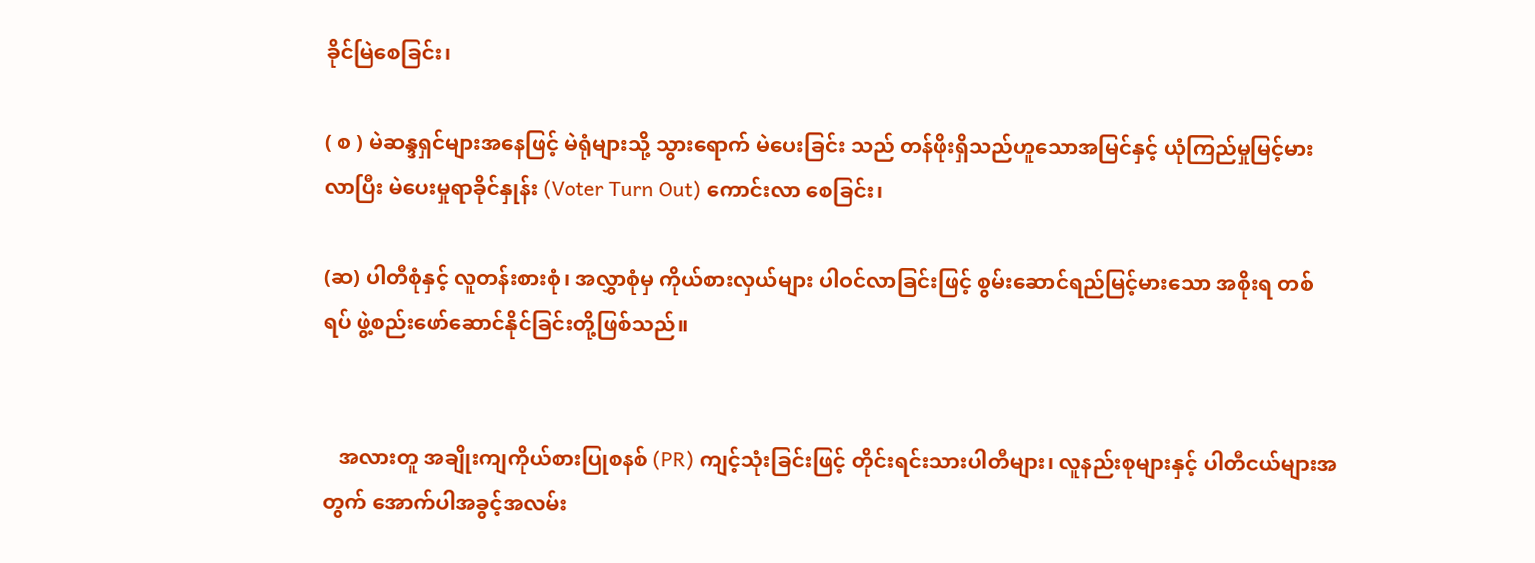ခိုင်မြဲစေခြင်း၊

( စ ) မဲဆန္ဒရှင်များအနေဖြင့် မဲရုံများသို့ သွားရောက် မဲပေးခြင်း သည် တန်ဖိုးရှိသည်ဟူသောအမြင်နှင့် ယုံကြည်မှုမြင့်မား လာပြီး မဲပေးမှုရာခိုင်နှုန်း (Voter Turn Out) ကောင်းလာ စေခြင်း၊

(ဆ) ပါတီစုံနှင့် လူတန်းစားစုံ၊ အလွှာစုံမှ ကိုယ်စားလှယ်များ ပါဝင်လာခြင်းဖြင့် စွမ်းဆောင်ရည်မြင့်မားသော အစိုးရ တစ်ရပ် ဖွဲ့စည်းဖော်ဆောင်နိုင်ခြင်းတို့ဖြစ်သည်။


   အလားတူ အချိုးကျကိုယ်စားပြုစနစ် (PR) ကျင့်သုံးခြင်းဖြင့် တိုင်းရင်းသားပါတီများ၊ လူနည်းစုများနှင့် ပါတီငယ်များအတွက် အောက်ပါအခွင့်အလမ်း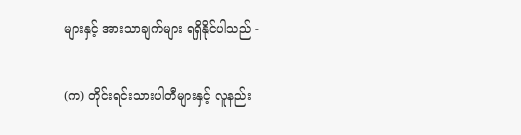များနှင့် အားသာချက်များ ရရှိနိုင်ပါသည် -

(က) တိုင်းရင်းသားပါတီများနှင့် လူနည်း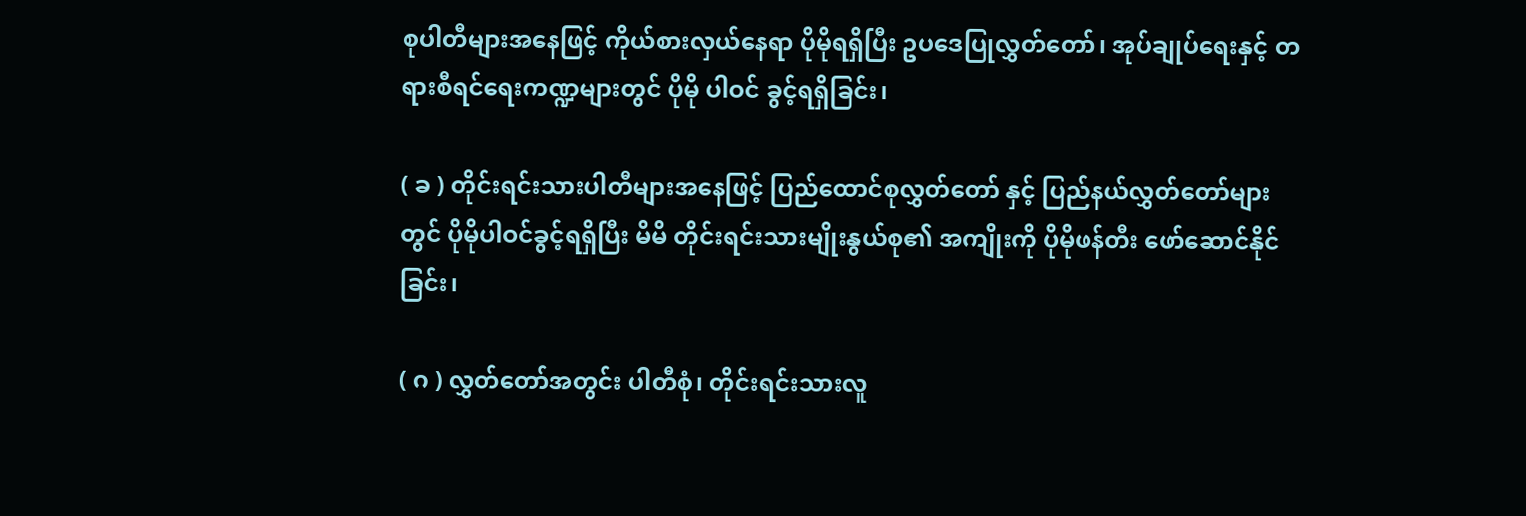စုပါတီများအနေဖြင့် ကိုယ်စားလှယ်နေရာ ပိုမိုရရှိပြီး ဥပဒေပြုလွှတ်တော်၊ အုပ်ချုပ်ရေးနှင့် တရားစီရင်ရေးကဏ္ဍများတွင် ပိုမို ပါဝင် ခွင့်ရရှိခြင်း၊

( ခ ) တိုင်းရင်းသားပါတီများအနေဖြင့် ပြည်ထောင်စုလွှတ်တော် နှင့် ပြည်နယ်လွှတ်တော်များတွင် ပိုမိုပါဝင်ခွင့်ရရှိပြီး မိမိ တိုင်းရင်းသားမျိုးနွယ်စု၏ အကျိုးကို ပိုမိုဖန်တီး ဖော်ဆောင်နိုင်ခြင်း၊

( ဂ ) လွှတ်တော်အတွင်း ပါတီစုံ၊ တိုင်းရင်းသားလူ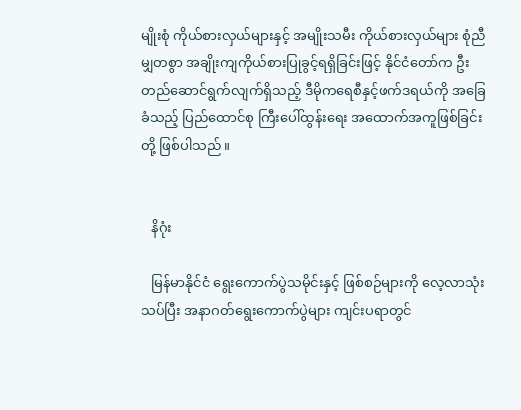မျိုးစုံ ကိုယ်စားလှယ်များနှင့် အမျိုးသမီး ကိုယ်စားလှယ်များ စုံညီမျှတစွာ အချိုးကျကိုယ်စားပြုခွင့်ရရှိခြင်းဖြင့် နိုင်ငံတော်က ဦးတည်ဆောင်ရွက်လျက်ရှိသည့် ဒီမိုကရေစီနှင့်ဖက်ဒရယ်ကို အခြေခံသည့် ပြည်ထောင်စု ကြီးပေါ်ထွန်းရေး အထောက်အကူဖြစ်ခြင်းတို့ ဖြစ်ပါသည်။


   နိဂုံး

   မြန်မာနိုင်ငံ ရွေးကောက်ပွဲသမိုင်းနှင့် ဖြစ်စဉ်များကို လေ့လာသုံးသပ်ပြီး အနာဂတ်ရွေးကောက်ပွဲများ ကျင်းပရာတွင်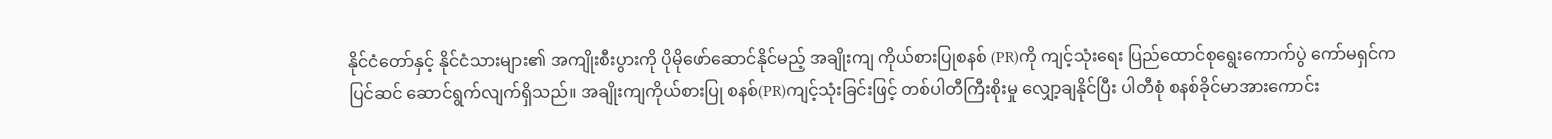နိုင်ငံတော်နှင့် နိုင်ငံသားများ၏ အကျိုးစီးပွားကို ပိုမိုဖော်ဆောင်နိုင်မည့် အချိုးကျ ကိုယ်စားပြုစနစ် (PR)ကို ကျင့်သုံးရေး ပြည်ထောင်စုရွေးကောက်ပွဲ ကော်မရှင်က ပြင်ဆင် ဆောင်ရွက်လျက်ရှိသည်။ အချိုးကျကိုယ်စားပြု စနစ်(PR)ကျင့်သုံးခြင်းဖြင့် တစ်ပါတီကြီးစိုးမှု လျှော့ချနိုင်ပြီး ပါတီစုံ စနစ်ခိုင်မာအားကောင်း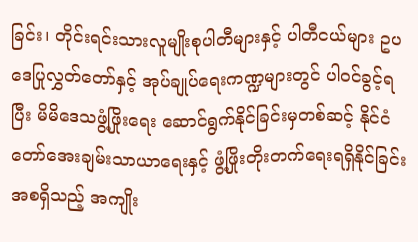ခြင်း၊ တိုင်းရင်းသားလူမျိုးစုပါတီများနှင့် ပါတီငယ်များ ဥပဒေပြုလွှတ်တော်နှင့် အုပ်ချုပ်ရေးကဏ္ဍများတွင် ပါဝင်ခွင့်ရပြီး မိမိဒေသဖွံ့ဖြိုးရေး ဆောင်ရွက်နိုင်ခြင်းမှတစ်ဆင့် နိုင်ငံတော်အေးချမ်းသာယာရေးနှင့် ဖွံ့ဖြိုးတိုးတက်ရေးရရှိနိုင်ခြင်း အစရှိသည့် အကျိုး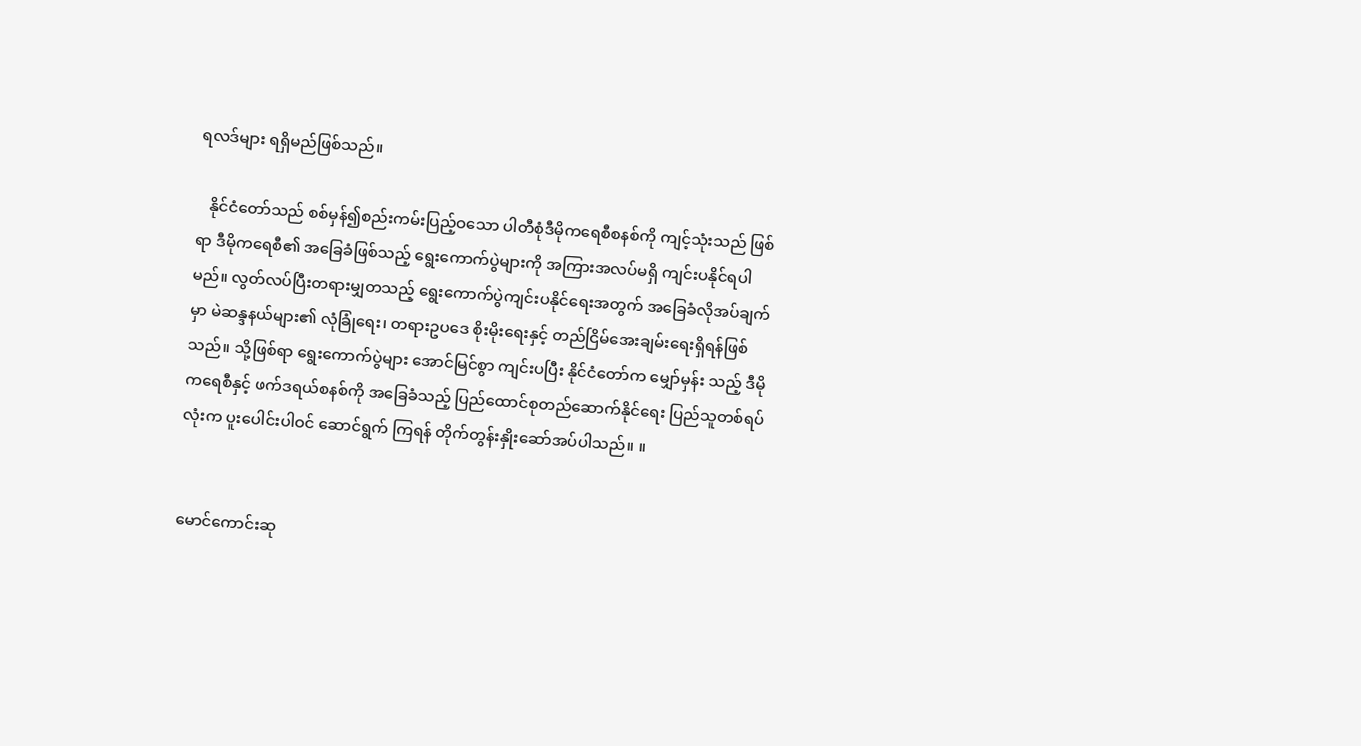ရလဒ်များ ရရှိမည်ဖြစ်သည်။

   နိုင်ငံတော်သည် စစ်မှန်၍စည်းကမ်းပြည့်ဝသော ပါတီစုံဒီမိုကရေစီစနစ်ကို ကျင့်သုံးသည် ဖြစ်ရာ ဒီမိုကရေစီ၏ အခြေခံဖြစ်သည့် ရွေးကောက်ပွဲများကို အကြားအလပ်မရှိ ကျင်းပနိုင်ရပါမည်။ လွတ်လပ်ပြီးတရားမျှတသည့် ရွေးကောက်ပွဲကျင်းပနိုင်ရေးအတွက် အခြေခံလိုအပ်ချက်မှာ မဲဆန္ဒနယ်များ၏ လုံခြုံရေး၊ တရားဥပဒေ စိုးမိုးရေးနှင့် တည်ငြိမ်အေးချမ်းရေးရှိရန်ဖြစ်သည်။ သို့ဖြစ်ရာ ရွေးကောက်ပွဲများ အောင်မြင်စွာ ကျင်းပပြီး နိုင်ငံတော်က မျှော်မှန်း သည့် ဒီမိုကရေစီနှင့် ဖက်ဒရယ်စနစ်ကို အခြေခံသည့် ပြည်ထောင်စုတည်ဆောက်နိုင်ရေး ပြည်သူတစ်ရပ်လုံးက ပူးပေါင်းပါဝင် ဆောင်ရွက် ကြရန် တိုက်တွန်းနှိုးဆော်အပ်ပါသည်။ ။


မောင်ကောင်းဆု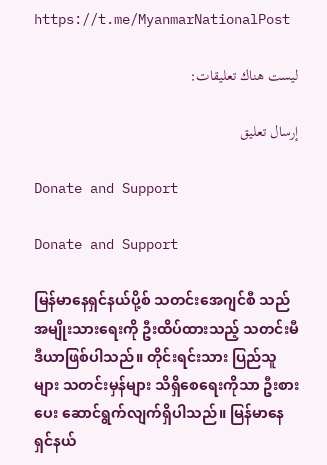https://t.me/MyanmarNationalPost

ليست هناك تعليقات:

إرسال تعليق

Donate and Support

Donate and Support

မြန်မာနေရှင်နယ်ပို့စ် သတင်းအေဂျင်စီ သည် အမျိုးသားရေးကို ဦးထိပ်ထားသည့် သတင်းမီဒီယာဖြစ်ပါသည်။ တိုင်းရင်းသား ပြည်သူများ သတင်းမှန်များ သိရှိစေရေးကိုသာ ဦးစားပေး ဆောင်ရွက်လျက်ရှိပါသည်။ မြန်မာနေရှင်နယ်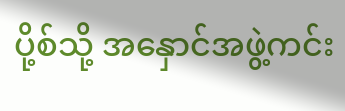ပို့စ်သို့ အနှောင်အဖွဲ့ကင်း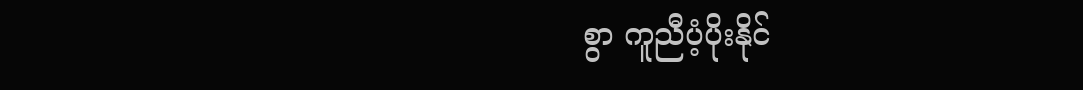စွာ ကူညီပံ့ပိုးနိုင်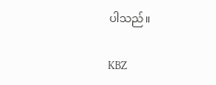ပါသည်။

KBZ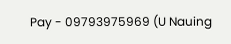Pay - 09793975969 (U Nauing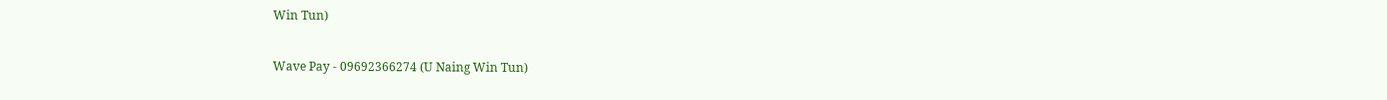Win Tun)

Wave Pay - 09692366274 (U Naing Win Tun)